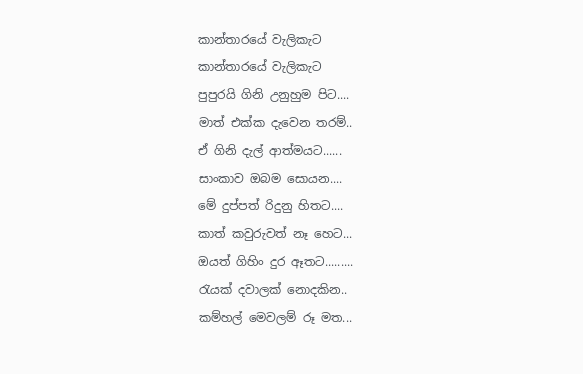කාන්තාරයේ වැලිකැට
කාන්තාරයේ වැලිකැට
පුපුරයි ගිනි උනුහුම පිට....
මාත් එක්ක දැවෙන තරම්..
ඒ ගිනි දැල් ආත්මයට......
සාංකාව ඔබම සොයන....
මේ දුප්පත් රිදුනු හිතට....
කාත් කවුරුවත් නෑ හෙට...
ඔයත් ගිහිං දුර ඈතට.........
රැයක් දවාලක් නොදකින..
කම්හල් මෙවලම් රූ මත...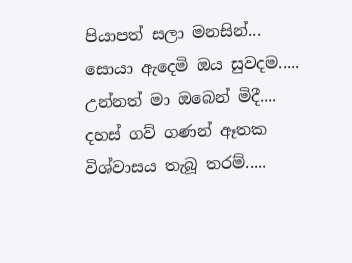පියාපත් සලා මනසින්...
සොයා ඇදෙමි ඔය සුවදම.....
උන්නත් මා ඔබෙන් මිදී....
දහස් ගව් ගණන් ඈතක
විශ්වාසය තැබූ තරම්.....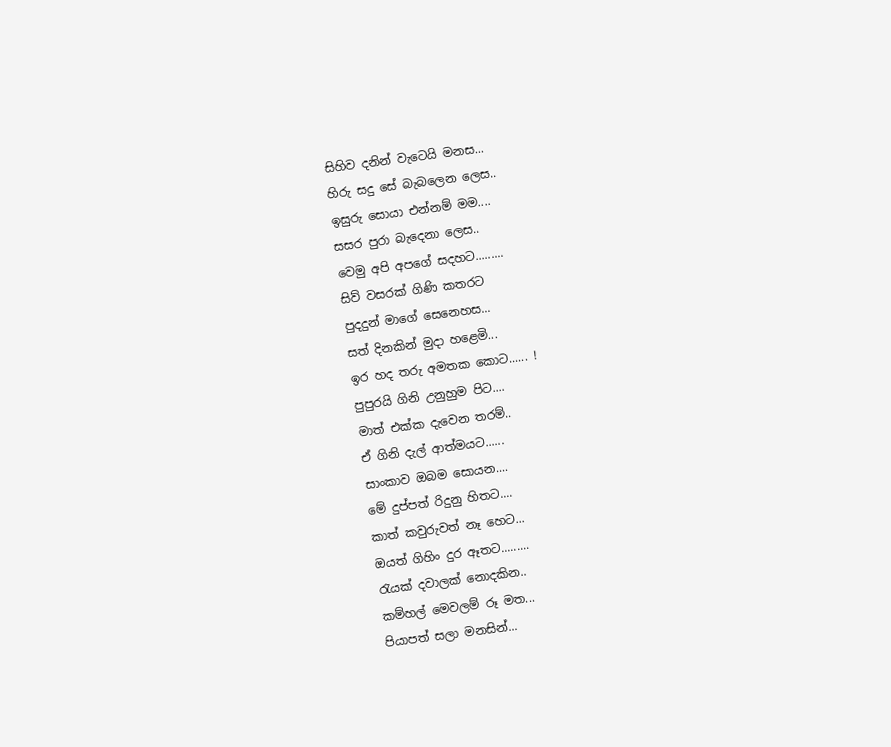සිහිව දනින් වැටෙයි මනස...
හිරු සදු සේ බැබලෙන ලෙස..
ඉසුරු සොයා එන්නම් මම....
සසර පුරා බැදෙනා ලෙස..
වෙමු අපි අපගේ සදහට.........
සිව් වසරක් ගිණි කතරට
පුදදුන් මාගේ සෙනෙහස...
සත් දිනකින් මුදා හළෙමි...
ඉර හද තරු අමතක කොට...... !
පුපුරයි ගිනි උනුහුම පිට....
මාත් එක්ක දැවෙන තරම්..
ඒ ගිනි දැල් ආත්මයට......
සාංකාව ඔබම සොයන....
මේ දුප්පත් රිදුනු හිතට....
කාත් කවුරුවත් නෑ හෙට...
ඔයත් ගිහිං දුර ඈතට.........
රැයක් දවාලක් නොදකින..
කම්හල් මෙවලම් රූ මත...
පියාපත් සලා මනසින්...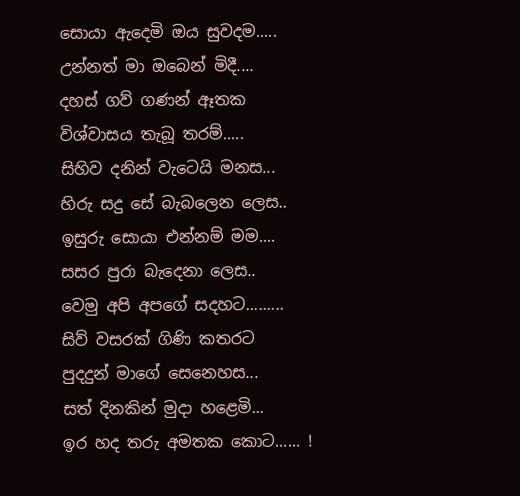සොයා ඇදෙමි ඔය සුවදම.....
උන්නත් මා ඔබෙන් මිදී....
දහස් ගව් ගණන් ඈතක
විශ්වාසය තැබූ තරම්.....
සිහිව දනින් වැටෙයි මනස...
හිරු සදු සේ බැබලෙන ලෙස..
ඉසුරු සොයා එන්නම් මම....
සසර පුරා බැදෙනා ලෙස..
වෙමු අපි අපගේ සදහට.........
සිව් වසරක් ගිණි කතරට
පුදදුන් මාගේ සෙනෙහස...
සත් දිනකින් මුදා හළෙමි...
ඉර හද තරු අමතක කොට...... !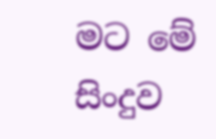මට මේ සිංදුව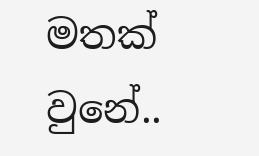මතක් වුනේ..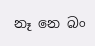නෑ නෙ බං